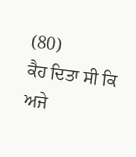(80)
ਕੈਹ ਦਿਤਾ ਸੀ ਕਿ ਅਜੇ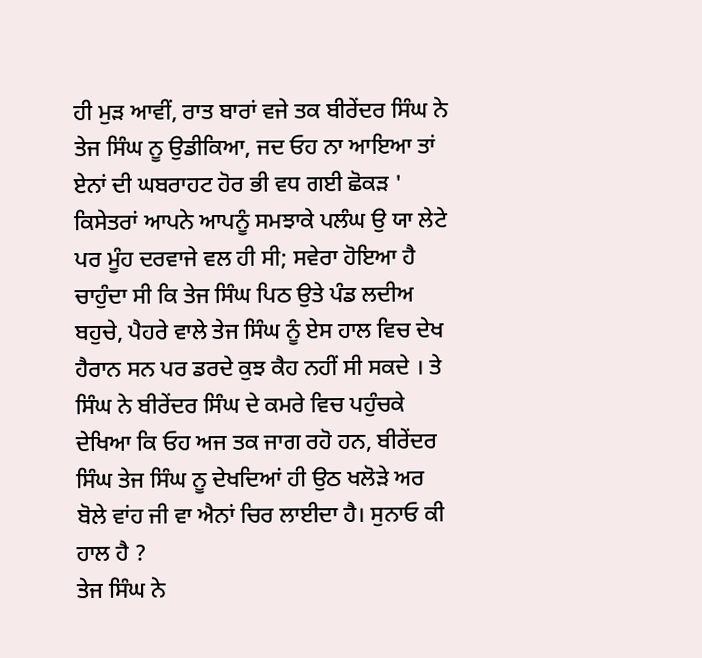ਹੀ ਮੁੜ ਆਵੀਂ, ਰਾਤ ਬਾਰਾਂ ਵਜੇ ਤਕ ਬੀਰੇਂਦਰ ਸਿੰਘ ਨੇ ਤੇਜ ਸਿੰਘ ਨੂ ਉਡੀਕਿਆ, ਜਦ ਓਹ ਨਾ ਆਇਆ ਤਾਂ ਏਨਾਂ ਦੀ ਘਬਰਾਹਟ ਹੋਰ ਭੀ ਵਧ ਗਈ ਛੋਕੜ ' ਕਿਸੇਤਰਾਂ ਆਪਨੇ ਆਪਨੂੰ ਸਮਝਾਕੇ ਪਲੰਘ ਉ ਯਾ ਲੇਟੇ ਪਰ ਮੂੰਹ ਦਰਵਾਜੇ ਵਲ ਹੀ ਸੀ; ਸਵੇਰਾ ਹੋਇਆ ਹੈ ਚਾਹੁੰਦਾ ਸੀ ਕਿ ਤੇਜ ਸਿੰਘ ਪਿਠ ਉਤੇ ਪੰਡ ਲਦੀਅ ਬਹੁਚੇ, ਪੈਹਰੇ ਵਾਲੇ ਤੇਜ ਸਿੰਘ ਨੂੰ ਏਸ ਹਾਲ ਵਿਚ ਦੇਖ ਹੈਰਾਨ ਸਨ ਪਰ ਡਰਦੇ ਕੁਝ ਕੈਹ ਨਹੀਂ ਸੀ ਸਕਦੇ । ਤੇ ਸਿੰਘ ਨੇ ਬੀਰੇਂਦਰ ਸਿੰਘ ਦੇ ਕਮਰੇ ਵਿਚ ਪਹੁੰਚਕੇ ਦੇਖਿਆ ਕਿ ਓਹ ਅਜ ਤਕ ਜਾਗ ਰਹੋ ਹਨ, ਬੀਰੇਂਦਰ ਸਿੰਘ ਤੇਜ ਸਿੰਘ ਨੂ ਦੇਖਦਿਆਂ ਹੀ ਉਠ ਖਲੋੜੇ ਅਰ ਬੋਲੇ ਵਾਂਹ ਜੀ ਵਾ ਐਨਾਂ ਚਿਰ ਲਾਈਦਾ ਹੈ। ਸੁਨਾਓ ਕੀ ਹਾਲ ਹੈ ?
ਤੇਜ ਸਿੰਘ ਨੇ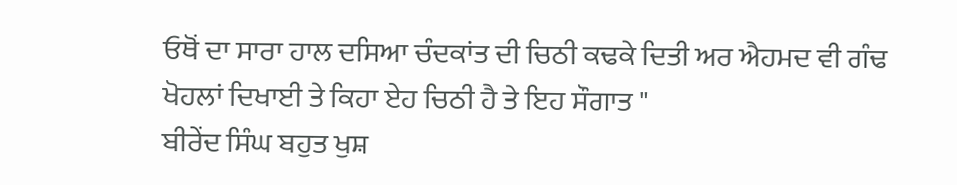ਓਥੋਂ ਦਾ ਸਾਰਾ ਹਾਲ ਦਸਿਆ ਚੰਦਕਾਂਤ ਦੀ ਚਿਠੀ ਕਢਕੇ ਦਿਤੀ ਅਰ ਐਹਮਦ ਵੀ ਗੰਢ ਖੋਹਲਾਂ ਦਿਖਾਈ ਤੇ ਕਿਹਾ ਏਹ ਚਿਠੀ ਹੈ ਤੇ ਇਹ ਸੌਗਾਤ "
ਬੀਰੇਂਦ ਸਿੰਘ ਬਹੁਤ ਖੁਸ਼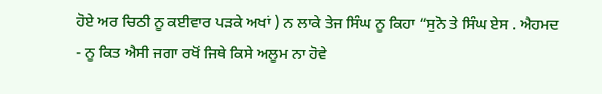ਹੋਏ ਅਰ ਚਿਠੀ ਨੂ ਕਈਵਾਰ ਪੜਕੇ ਅਖਾਂ ) ਨ ਲਾਕੇ ਤੇਜ ਸਿੰਘ ਨੂ ਕਿਹਾ “ਸੁਨੋ ਤੇ ਸਿੰਘ ਏਸ . ਐਹਮਦ - ਨੂ ਕਿਤ ਐਸੀ ਜਗਾ ਰਖੋਂ ਜਿਥੇ ਕਿਸੇ ਅਲੂਮ ਨਾ ਹੋਵੇ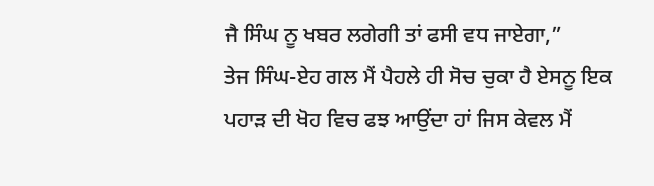ਜੈ ਸਿੰਘ ਨੂ ਖਬਰ ਲਗੇਗੀ ਤਾਂ ਫਸੀ ਵਧ ਜਾਏਗਾ,”
ਤੇਜ ਸਿੰਘ-ਏਹ ਗਲ ਮੈਂ ਪੈਹਲੇ ਹੀ ਸੋਚ ਚੁਕਾ ਹੈ ਏਸਨੂ ਇਕ ਪਹਾੜ ਦੀ ਖੋਹ ਵਿਚ ਫਝ ਆਉਂਦਾ ਹਾਂ ਜਿਸ ਕੇਵਲ ਮੈਂ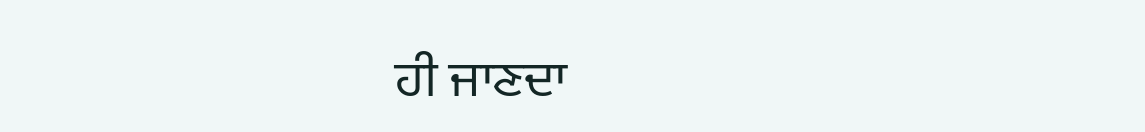ਹੀ ਜਾਣਦਾ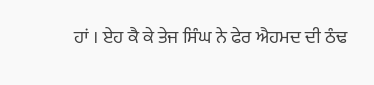ਹਾਂ । ਏਹ ਕੈ ਕੇ ਤੇਜ ਸਿੰਘ ਨੇ ਫੇਰ ਐਹਮਦ ਦੀ ਠੰਢ